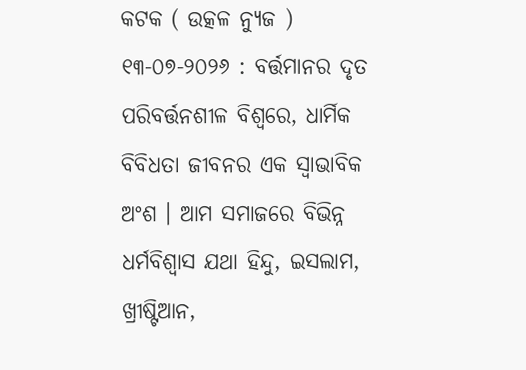କଟକ ( ଉତ୍କଳ ନ୍ୟୁଜ ) ୧୩-୦୭-୨୦୨୬ : ବର୍ତ୍ତମାନର ଦୃତ ପରିବର୍ତ୍ତନଶୀଳ ବିଶ୍ବରେ, ଧାର୍ମିକ ବିବିଧତା ଜୀବନର ଏକ ସ୍ବାଭାବିକ ଅଂଶ । ଆମ ସମାଜରେ ବିଭିନ୍ନ ଧର୍ମବିଶ୍ଵାସ ଯଥା ହିନ୍ଦୁ, ଇସଲାମ, ଖ୍ରୀଷ୍ଟିଆନ,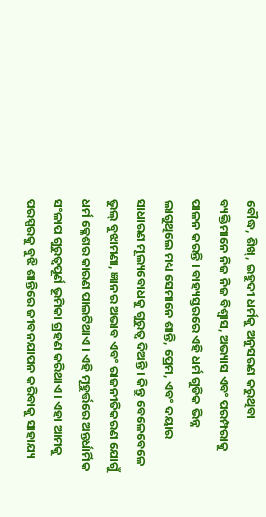ବୌଦ୍ଧ, ଶିଖ୍, ଇହୁଦୀ ଧର୍ମକୁ ଅନୁସରଣ କରୁଥିବା ବ୍ୟକ୍ତିମାନେ ନିଜ ନିଜ ବିଶ୍ଵାସ, ଅଭ୍ୟାସ ଏବଂ ପରମ୍ପରାକୁ ପାଳନ କରନ୍ତି । ବାହ୍ୟସ୍ତରରେ ଏହି ଧର୍ମ ଗୁଡିକ ଭିନ୍ନ ଲାଗୁଥିଲେ ମଧ୍ୟ ସେମାନେ ଶାନ୍ତି, ପ୍ରେମ, ଏବଂ ଦୟାର ସାଧାରଣ ମୂଲ୍ୟବୋଧକୁ ଗୁରୁତ୍ବ ଦିଅନ୍ତି । କିନ୍ତୁ ବେଳେବେଳେ ଭୁଲ୍ ବୁଝାମଣା, ଜ୍ଞାନର ଅଭାବ ଏବଂ ରାଜନୀତିକରଣ ଯୋଗୁଁ ଧର୍ମ କ୍ଳେଶର କାରଣ ପାଲଟିଥାଏ । ଏହି ମୂହୁର୍ତ୍ତରେ ଅନ୍ତର୍ଧାର୍ମିକ ସଂଳାପ ଗୁରୁତ୍ବପୂର୍ଣ ଭୂମିକା ଗ୍ରହଣ କରିଥାଏ । ଏହା ଆମକୁ ପରସ୍ପରକୁ ବୁଝି ଶାନ୍ତିରେ ଜୀବନଯାପନ କରିବାକୁ ସାହାଯ୍ୟ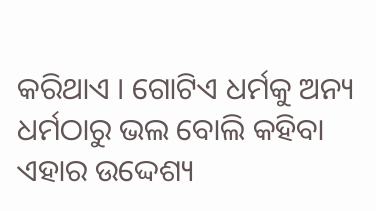କରିଥାଏ । ଗୋଟିଏ ଧର୍ମକୁ ଅନ୍ୟ ଧର୍ମଠାରୁ ଭଲ ବୋଲି କହିବା ଏହାର ଉଦ୍ଦେଶ୍ୟ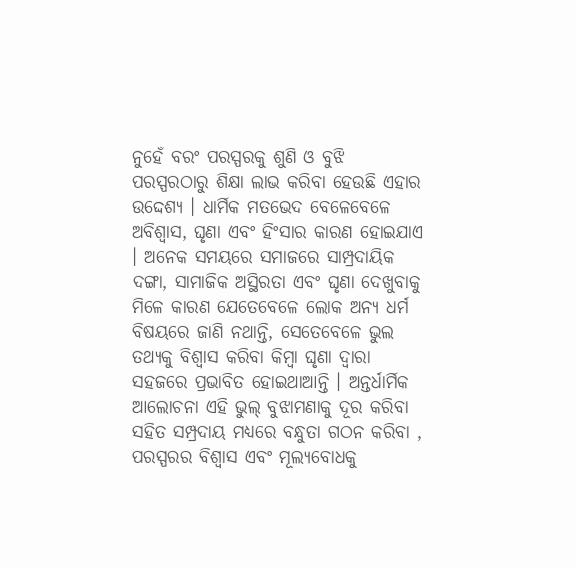ନୁହେଁ ବରଂ ପରସ୍ପରକୁ ଶୁଣି ଓ ବୁଝି ପରସ୍ପରଠାରୁ ଶିକ୍ଷା ଲାଭ କରିବା ହେଉଛି ଏହାର ଉଦ୍ଦେଶ୍ୟ । ଧାର୍ମିକ ମତଭେଦ ବେଳେବେଳେ ଅବିଶ୍ଵାସ, ଘୃଣା ଏବଂ ହିଂସାର କାରଣ ହୋଇଯାଏ । ଅନେକ ସମୟରେ ସମାଜରେ ସାମ୍ପ୍ରଦାୟିକ ଦଙ୍ଗା, ସାମାଜିକ ଅସ୍ଥିରତା ଏବଂ ଘୃଣା ଦେଖୁବାକୁ ମିଳେ କାରଣ ଯେତେବେଳେ ଲୋକ ଅନ୍ୟ ଧର୍ମ ବିଷୟରେ ଜାଣି ନଥାନ୍ତି, ସେତେବେଳେ ଭୁଲ ତଥ୍ୟକୁ ବିଶ୍ଵାସ କରିବା କିମ୍ବା ଘୃଣା ଦ୍ବାରା ସହଜରେ ପ୍ରଭାବିତ ହୋଇଥାଆନ୍ତି । ଅନ୍ତର୍ଧାର୍ମିକ ଆଲୋଚନା ଏହି ଭୁଲ୍ ବୁଝାମଣାକୁ ଦୂର କରିବା ସହିତ ସମ୍ପ୍ରଦାୟ ମଧ୍ୟରେ ବନ୍ଧୁତା ଗଠନ କରିବା , ପରସ୍ପରର ବିଶ୍ଵାସ ଏବଂ ମୂଲ୍ୟବୋଧକୁ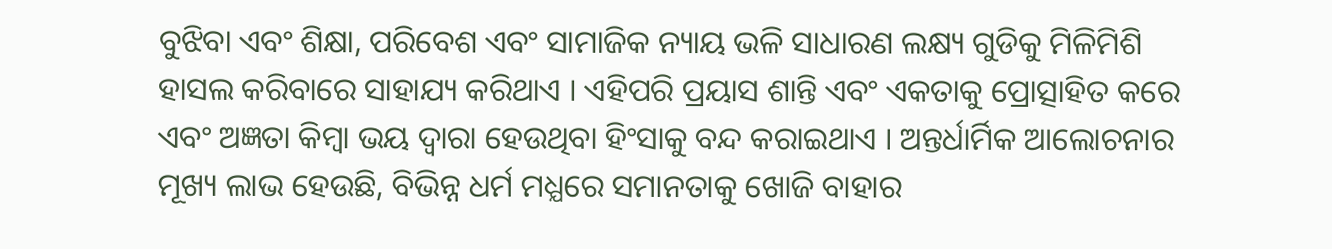ବୁଝିବା ଏବଂ ଶିକ୍ଷା, ପରିବେଶ ଏବଂ ସାମାଜିକ ନ୍ୟାୟ ଭଳି ସାଧାରଣ ଲକ୍ଷ୍ୟ ଗୁଡିକୁ ମିଳିମିଶି ହାସଲ କରିବାରେ ସାହାଯ୍ୟ କରିଥାଏ । ଏହିପରି ପ୍ରୟାସ ଶାନ୍ତି ଏବଂ ଏକତାକୁ ପ୍ରୋତ୍ସାହିତ କରେ ଏବଂ ଅଜ୍ଞତା କିମ୍ବା ଭୟ ଦ୍ବାରା ହେଉଥିବା ହିଂସାକୁ ବନ୍ଦ କରାଇଥାଏ । ଅନ୍ତର୍ଧାର୍ମିକ ଆଲୋଚନାର ମୂଖ୍ୟ ଲାଭ ହେଉଛି, ବିଭିନ୍ନ ଧର୍ମ ମଧ୍ଯରେ ସମାନତାକୁ ଖୋଜି ବାହାର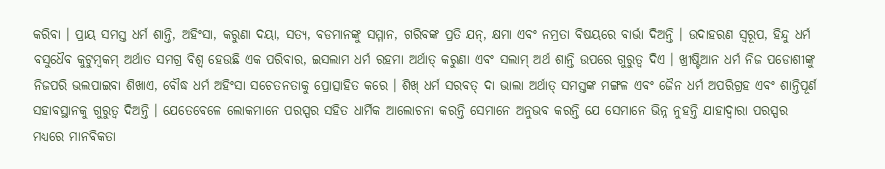କରିବା । ପ୍ରାୟ ସମସ୍ତ ଧର୍ମ ଶାନ୍ତି, ଅହିଂସା, କରୁଣା ଦୟା, ସତ୍ୟ, ବଡମାନଙ୍କୁ ସମ୍ମାନ, ଗରିବଙ୍କ ପ୍ରତି ଯନ୍, କ୍ଷମା ଏବଂ ନମ୍ରତା ବିଷୟରେ ବାର୍ଭା ଦିଅନ୍ତି । ଉଦାହରଣ ସ୍ୱରୂପ, ହିନ୍ଦୁ ଧର୍ମ ବସୁଧୈବ କୁଟୁମ୍ବକମ୍ ଅର୍ଥାତ ସମଗ୍ର ବିଶ୍ବ ହେଉଛି ଏକ ପରିବାର, ଇସଲାମ ଧର୍ମ ରହମା ଅର୍ଥାତ୍ କରୁଣା ଏବଂ ସଲାମ୍ ଅର୍ଥ ଶାନ୍ତି ଉପରେ ଗୁରୁତ୍ବ ଦିଏ । ଖ୍ରୀଷ୍ଟିଆନ ଧର୍ମ ନିଜ ପଡୋଶୀଙ୍କୁ ନିଜପରି ଭଲପାଇବା ଶିଖାଏ, ବୌଦ୍ଧ ଧର୍ମ ଅହିଂସା ସଚେତନତାକୁ ପ୍ରୋତ୍ସାହିତ କରେ । ଶିଖ୍ ଧର୍ମ ସରବତ୍ ଦା ଭାଲା ଅର୍ଥାତ୍ ସମସ୍ତଙ୍କ ମଙ୍ଗଳ ଏବଂ ଜୈନ ଧର୍ମ ଅପରିଗ୍ରହ ଏବଂ ଶାନ୍ତିପୂର୍ଣ ସହାବସ୍ଥାନକୁ ଗୁରୁତ୍ବ ଦିଅନ୍ତି । ଯେତେବେଳେ ଲୋକମାନେ ପରସ୍ପର ସହିତ ଧାର୍ମିକ ଆଲୋଚନା କରନ୍ତି ସେମାନେ ଅନୁଭବ କରନ୍ତି ଯେ ସେମାନେ ଭିନ୍ନ ନୁହନ୍ତି ଯାହାଦ୍ଵାରା ପରସ୍ପର ମଧ୍ୟରେ ମାନବିକତା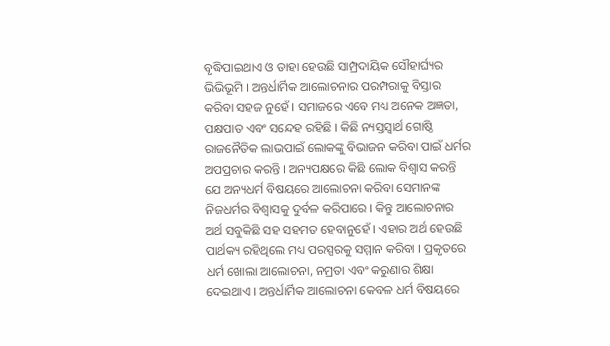ବୃଦ୍ଧିପାଇଥାଏ ଓ ତାହା ହେଉଛି ସାମ୍ପ୍ରଦାୟିକ ସୌହାର୍ଘ୍ୟର ଭିଭିଭୂମି । ଅନ୍ତର୍ଧାର୍ମିକ ଆଲୋଚନାର ପରମ୍ପରାକୁ ବିସ୍ତାର କରିବା ସହଜ ନୁହେଁ । ସମାଜରେ ଏବେ ମଧ୍ୟ ଅନେକ ଅଜ୍ଞତା, ପକ୍ଷପାତ ଏବଂ ସନ୍ଦେହ ରହିଛି । କିଛି ନ୍ୟସ୍ତସ୍ବାର୍ଥ ଗୋଷ୍ଠି ରାଜନୈତିକ ଲାଭପାଇଁ ଲୋକଙ୍କୁ ବିଭାଜନ କରିବା ପାଇଁ ଧର୍ମର ଅପପ୍ରଚାର କରନ୍ତି । ଅନ୍ୟପକ୍ଷରେ କିଛି ଲୋକ ବିଶ୍ଵାସ କରନ୍ତି ଯେ ଅନ୍ୟଧର୍ମ ବିଷୟରେ ଆଲୋଚନା କରିବା ସେମାନଙ୍କ ନିଜଧର୍ମର ବିଶ୍ବାସକୁ ଦୁର୍ବଳ କରିପାରେ । କିନ୍ତୁ ଆଲୋଚନାର ଅର୍ଥ ସବୁକିଛି ସହ ସହମତ ହେବାନୁହେଁ । ଏହାର ଅର୍ଥ ହେଉଛି ପାର୍ଥକ୍ୟ ରହିଥିଲେ ମଧ୍ୟ ପରସ୍ପରକୁ ସମ୍ମାନ କରିବା । ପ୍ରକୃତରେ ଧର୍ମ ଖୋଲା ଆଲୋଚନା, ନମ୍ରତା ଏବଂ କରୁଣାର ଶିକ୍ଷା ଦେଇଥାଏ । ଅନ୍ତର୍ଧାର୍ମିକ ଆଲୋଚନା କେବଳ ଧର୍ମ ବିଷୟରେ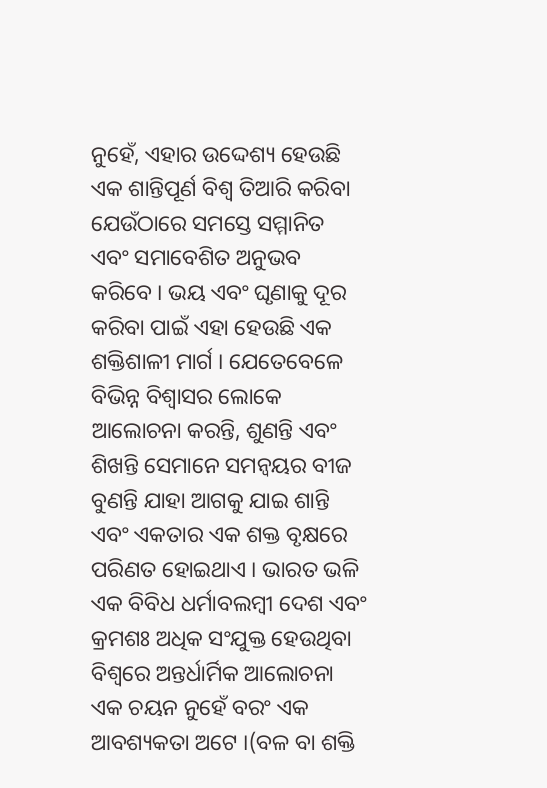ନୁହେଁ, ଏହାର ଉଦ୍ଦେଶ୍ୟ ହେଉଛି ଏକ ଶାନ୍ତିପୂର୍ଣ ବିଶ୍ଵ ତିଆରି କରିବା ଯେଉଁଠାରେ ସମସ୍ତେ ସମ୍ମାନିତ ଏବଂ ସମାବେଶିତ ଅନୁଭବ କରିବେ । ଭୟ ଏବଂ ଘୃଣାକୁ ଦୂର କରିବା ପାଇଁ ଏହା ହେଉଛି ଏକ ଶକ୍ତିଶାଳୀ ମାର୍ଗ । ଯେତେବେଳେ ବିଭିନ୍ନ ବିଶ୍ଵାସର ଲୋକେ ଆଲୋଚନା କରନ୍ତି, ଶୁଣନ୍ତି ଏବଂ ଶିଖନ୍ତି ସେମାନେ ସମନ୍ବୟର ବୀଜ ବୁଣନ୍ତି ଯାହା ଆଗକୁ ଯାଇ ଶାନ୍ତି ଏବଂ ଏକତାର ଏକ ଶକ୍ତ ବୃକ୍ଷରେ ପରିଣତ ହୋଇଥାଏ । ଭାରତ ଭଳି ଏକ ବିବିଧ ଧର୍ମାବଲମ୍ବୀ ଦେଶ ଏବଂ କ୍ରମଶଃ ଅଧିକ ସଂଯୁକ୍ତ ହେଉଥିବା ବିଶ୍ବରେ ଅନ୍ତର୍ଧାର୍ମିକ ଆଲୋଚନା ଏକ ଚୟନ ନୁହେଁ ବରଂ ଏକ ଆବଶ୍ୟକତା ଅଟେ ।(ବଳ ବା ଶକ୍ତି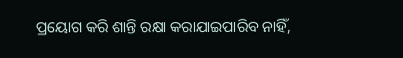ପ୍ରୟୋଗ କରି ଶାନ୍ତି ରକ୍ଷା କରାଯାଇପାରିବ ନାହିଁ,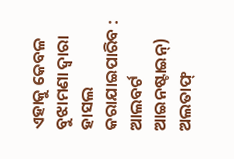ଏହାକୁ କେବଳ ବୁଝାମଣା ଦ୍ବାରା ହାସଲ କରାଯାଇପାରିବ : ଆଲବର୍ଟ ଆଇନଷ୍ଟାଇନ୍) ଅଲତାଫ୍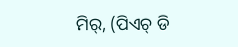ମିର୍, (ପିଏଚ୍ ଡି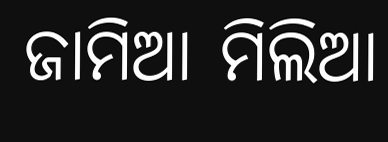ଜାମିଆ ମିଲିଆ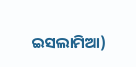ଇସଲାମିଆ)